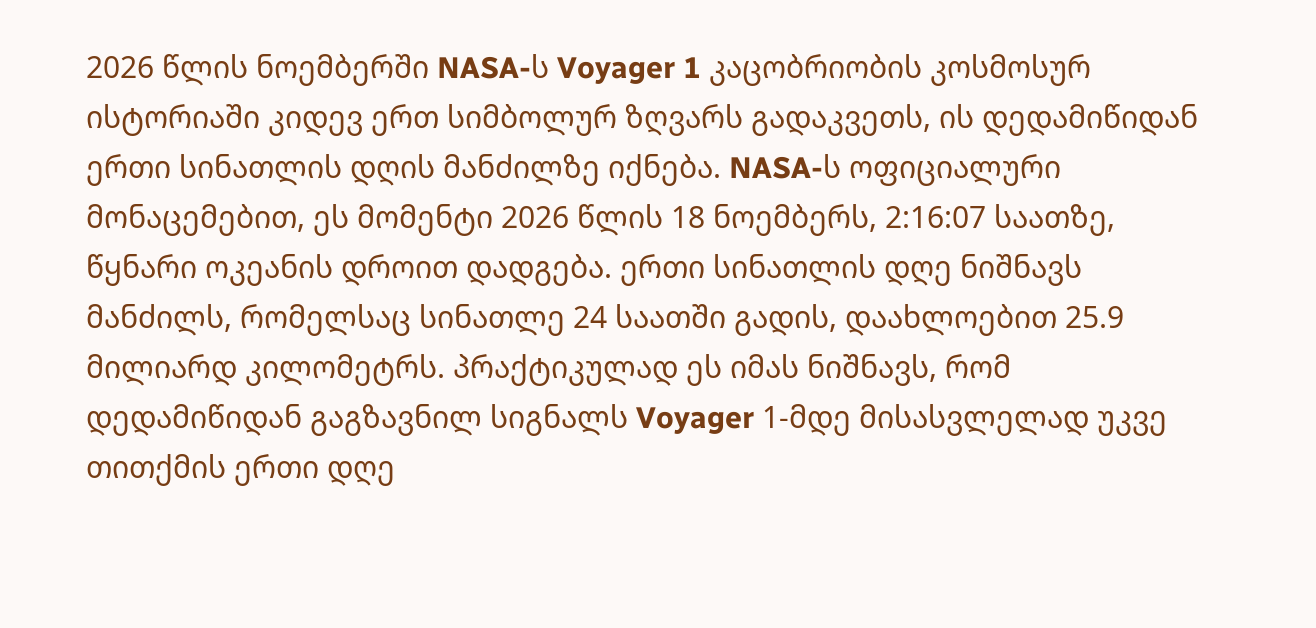2026 წლის ნოემბერში NASA-ს Voyager 1 კაცობრიობის კოსმოსურ ისტორიაში კიდევ ერთ სიმბოლურ ზღვარს გადაკვეთს, ის დედამიწიდან ერთი სინათლის დღის მანძილზე იქნება. NASA-ს ოფიციალური მონაცემებით, ეს მომენტი 2026 წლის 18 ნოემბერს, 2:16:07 საათზე, წყნარი ოკეანის დროით დადგება. ერთი სინათლის დღე ნიშნავს მანძილს, რომელსაც სინათლე 24 საათში გადის, დაახლოებით 25.9 მილიარდ კილომეტრს. პრაქტიკულად ეს იმას ნიშნავს, რომ დედამიწიდან გაგზავნილ სიგნალს Voyager 1-მდე მისასვლელად უკვე თითქმის ერთი დღე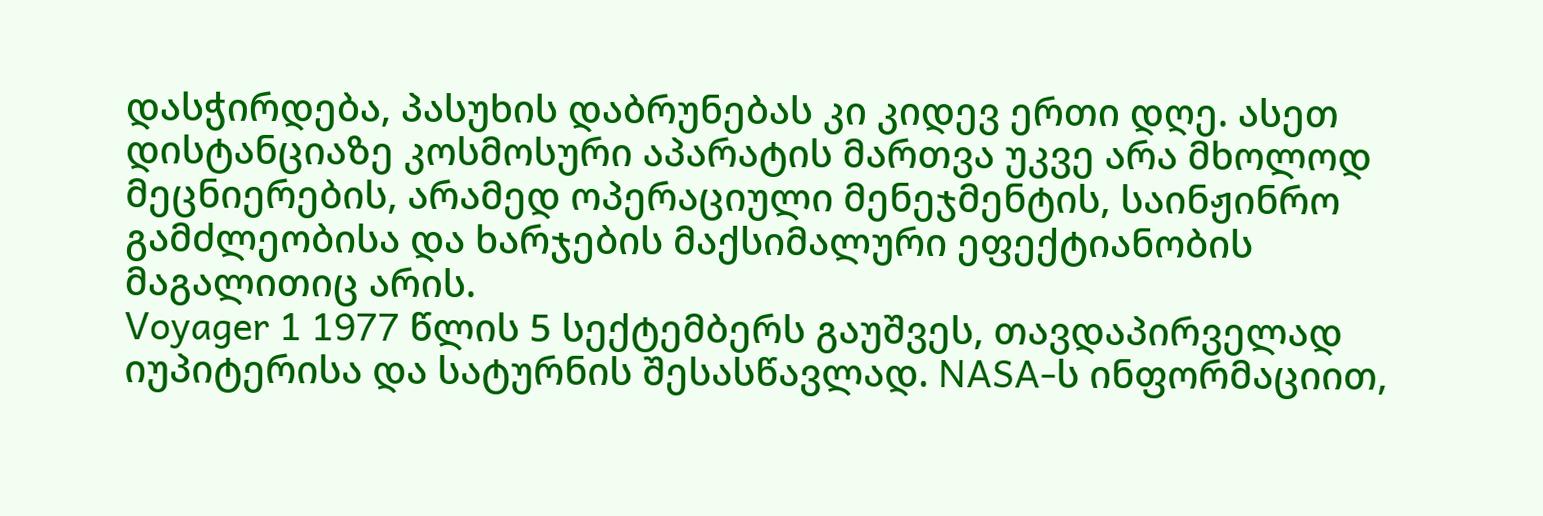დასჭირდება, პასუხის დაბრუნებას კი კიდევ ერთი დღე. ასეთ დისტანციაზე კოსმოსური აპარატის მართვა უკვე არა მხოლოდ მეცნიერების, არამედ ოპერაციული მენეჯმენტის, საინჟინრო გამძლეობისა და ხარჯების მაქსიმალური ეფექტიანობის მაგალითიც არის.
Voyager 1 1977 წლის 5 სექტემბერს გაუშვეს, თავდაპირველად იუპიტერისა და სატურნის შესასწავლად. NASA-ს ინფორმაციით,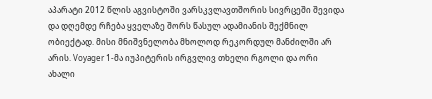აპარატი 2012 წლის აგვისტოში ვარსკვლავთშორის სივრცეში შევიდა და დღემდე რჩება ყველაზე შორს წასულ ადამიანის შექმნილ ობიექტად. მისი მნიშვნელობა მხოლოდ რეკორდულ მანძილში არ არის. Voyager 1-მა იუპიტერის ირგვლივ თხელი რგოლი და ორი ახალი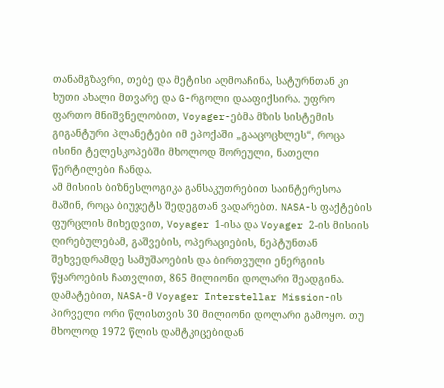თანამგზავრი, თებე და მეტისი აღმოაჩინა, სატურნთან კი ხუთი ახალი მთვარე და G-რგოლი დააფიქსირა. უფრო ფართო მნიშვნელობით, Voyager-ებმა მზის სისტემის გიგანტური პლანეტები იმ ეპოქაში „გააცოცხლეს“, როცა ისინი ტელესკოპებში მხოლოდ შორეული, ნათელი წერტილები ჩანდა.
ამ მისიის ბიზნესლოგიკა განსაკუთრებით საინტერესოა მაშინ, როცა ბიუჯეტს შედეგთან ვადარებთ. NASA-ს ფაქტების ფურცლის მიხედვით, Voyager 1-ისა და Voyager 2-ის მისიის ღირებულებამ, გაშვების, ოპერაციების, ნეპტუნთან შეხვედრამდე სამუშაოების და ბირთვული ენერგიის წყაროების ჩათვლით, 865 მილიონი დოლარი შეადგინა. დამატებით, NASA-მ Voyager Interstellar Mission-ის პირველი ორი წლისთვის 30 მილიონი დოლარი გამოყო. თუ მხოლოდ 1972 წლის დამტკიცებიდან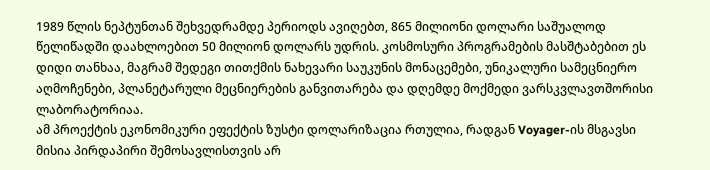1989 წლის ნეპტუნთან შეხვედრამდე პერიოდს ავიღებთ, 865 მილიონი დოლარი საშუალოდ წელიწადში დაახლოებით 50 მილიონ დოლარს უდრის. კოსმოსური პროგრამების მასშტაბებით ეს დიდი თანხაა, მაგრამ შედეგი თითქმის ნახევარი საუკუნის მონაცემები, უნიკალური სამეცნიერო აღმოჩენები, პლანეტარული მეცნიერების განვითარება და დღემდე მოქმედი ვარსკვლავთშორისი ლაბორატორიაა.
ამ პროექტის ეკონომიკური ეფექტის ზუსტი დოლარიზაცია რთულია, რადგან Voyager-ის მსგავსი მისია პირდაპირი შემოსავლისთვის არ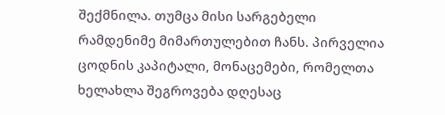შექმნილა. თუმცა მისი სარგებელი რამდენიმე მიმართულებით ჩანს. პირველია ცოდნის კაპიტალი, მონაცემები, რომელთა ხელახლა შეგროვება დღესაც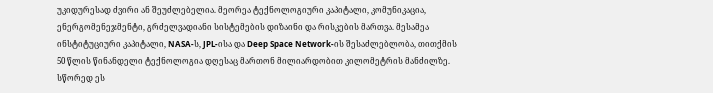უკიდურესად ძვირი ან შეუძლებელია. მეორეა ტექნოლოგიური კაპიტალი, კომუნიკაცია, ენერგომენეჯმენტი, გრძელვადიანი სისტემების დიზაინი და რისკების მართვა. მესამეა ინსტიტუციური კაპიტალი, NASA-ს, JPL-ისა და Deep Space Network-ის შესაძლებლობა, თითქმის 50 წლის წინანდელი ტექნოლოგია დღესაც მართონ მილიარდობით კილომეტრის მანძილზე. სწორედ ეს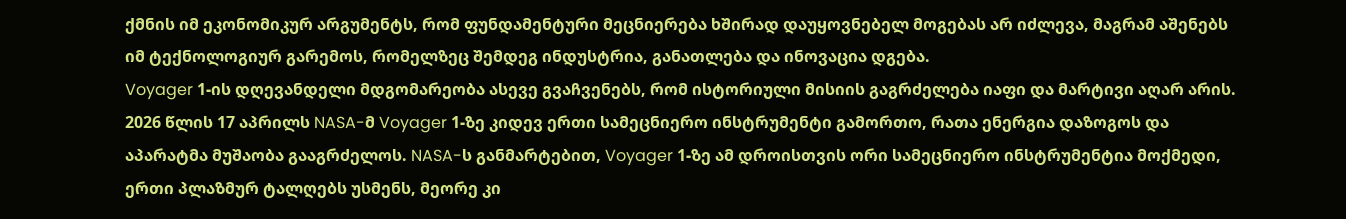ქმნის იმ ეკონომიკურ არგუმენტს, რომ ფუნდამენტური მეცნიერება ხშირად დაუყოვნებელ მოგებას არ იძლევა, მაგრამ აშენებს იმ ტექნოლოგიურ გარემოს, რომელზეც შემდეგ ინდუსტრია, განათლება და ინოვაცია დგება.
Voyager 1-ის დღევანდელი მდგომარეობა ასევე გვაჩვენებს, რომ ისტორიული მისიის გაგრძელება იაფი და მარტივი აღარ არის. 2026 წლის 17 აპრილს NASA-მ Voyager 1-ზე კიდევ ერთი სამეცნიერო ინსტრუმენტი გამორთო, რათა ენერგია დაზოგოს და აპარატმა მუშაობა გააგრძელოს. NASA-ს განმარტებით, Voyager 1-ზე ამ დროისთვის ორი სამეცნიერო ინსტრუმენტია მოქმედი, ერთი პლაზმურ ტალღებს უსმენს, მეორე კი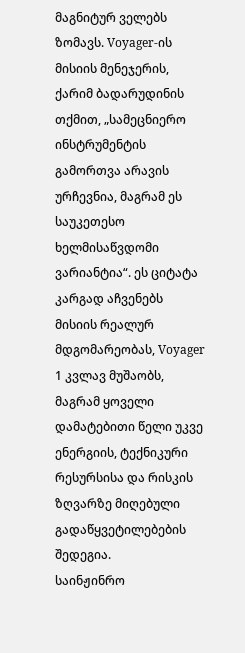მაგნიტურ ველებს ზომავს. Voyager-ის მისიის მენეჯერის, ქარიმ ბადარუდინის თქმით, „სამეცნიერო ინსტრუმენტის გამორთვა არავის ურჩევნია, მაგრამ ეს საუკეთესო ხელმისაწვდომი ვარიანტია“. ეს ციტატა კარგად აჩვენებს მისიის რეალურ მდგომარეობას, Voyager 1 კვლავ მუშაობს, მაგრამ ყოველი დამატებითი წელი უკვე ენერგიის, ტექნიკური რესურსისა და რისკის ზღვარზე მიღებული გადაწყვეტილებების შედეგია.
საინჟინრო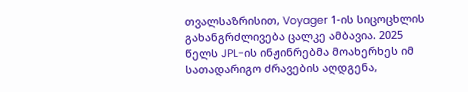თვალსაზრისით, Voyager 1-ის სიცოცხლის გახანგრძლივება ცალკე ამბავია. 2025 წელს JPL-ის ინჟინრებმა მოახერხეს იმ სათადარიგო ძრავების აღდგენა,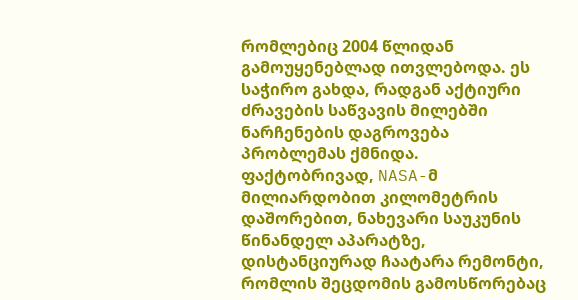რომლებიც 2004 წლიდან გამოუყენებლად ითვლებოდა. ეს საჭირო გახდა, რადგან აქტიური ძრავების საწვავის მილებში ნარჩენების დაგროვება პრობლემას ქმნიდა. ფაქტობრივად, NASA-მ მილიარდობით კილომეტრის დაშორებით, ნახევარი საუკუნის წინანდელ აპარატზე, დისტანციურად ჩაატარა რემონტი, რომლის შეცდომის გამოსწორებაც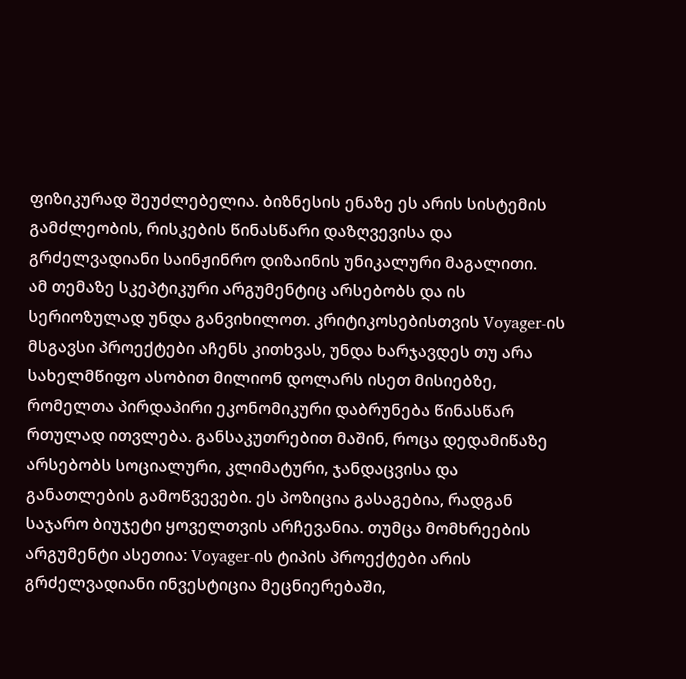ფიზიკურად შეუძლებელია. ბიზნესის ენაზე ეს არის სისტემის გამძლეობის, რისკების წინასწარი დაზღვევისა და გრძელვადიანი საინჟინრო დიზაინის უნიკალური მაგალითი.
ამ თემაზე სკეპტიკური არგუმენტიც არსებობს და ის სერიოზულად უნდა განვიხილოთ. კრიტიკოსებისთვის Voyager-ის მსგავსი პროექტები აჩენს კითხვას, უნდა ხარჯავდეს თუ არა სახელმწიფო ასობით მილიონ დოლარს ისეთ მისიებზე, რომელთა პირდაპირი ეკონომიკური დაბრუნება წინასწარ რთულად ითვლება. განსაკუთრებით მაშინ, როცა დედამიწაზე არსებობს სოციალური, კლიმატური, ჯანდაცვისა და განათლების გამოწვევები. ეს პოზიცია გასაგებია, რადგან საჯარო ბიუჯეტი ყოველთვის არჩევანია. თუმცა მომხრეების არგუმენტი ასეთია: Voyager-ის ტიპის პროექტები არის გრძელვადიანი ინვესტიცია მეცნიერებაში,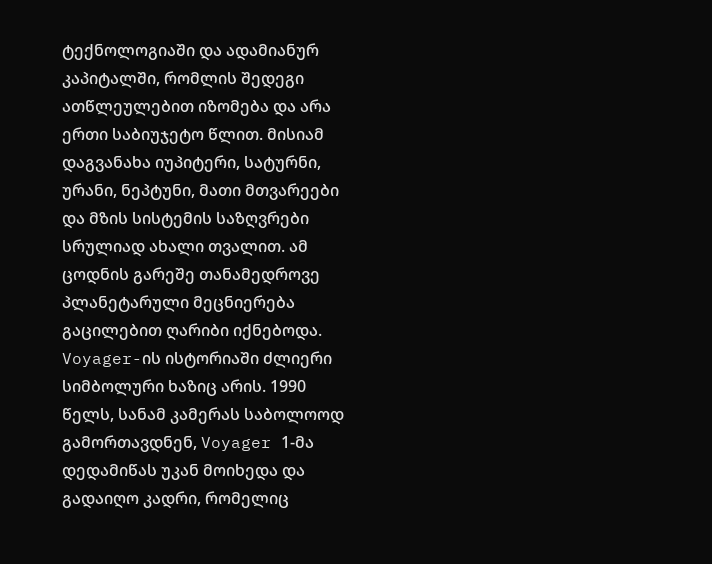ტექნოლოგიაში და ადამიანურ კაპიტალში, რომლის შედეგი ათწლეულებით იზომება და არა ერთი საბიუჯეტო წლით. მისიამ დაგვანახა იუპიტერი, სატურნი, ურანი, ნეპტუნი, მათი მთვარეები და მზის სისტემის საზღვრები სრულიად ახალი თვალით. ამ ცოდნის გარეშე თანამედროვე პლანეტარული მეცნიერება გაცილებით ღარიბი იქნებოდა.
Voyager-ის ისტორიაში ძლიერი სიმბოლური ხაზიც არის. 1990 წელს, სანამ კამერას საბოლოოდ გამორთავდნენ, Voyager 1-მა დედამიწას უკან მოიხედა და გადაიღო კადრი, რომელიც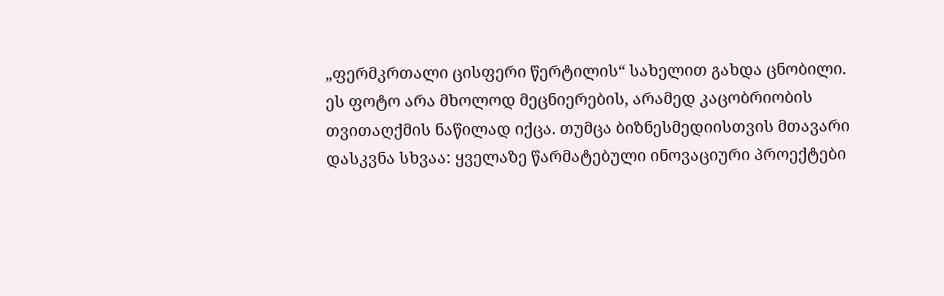„ფერმკრთალი ცისფერი წერტილის“ სახელით გახდა ცნობილი. ეს ფოტო არა მხოლოდ მეცნიერების, არამედ კაცობრიობის თვითაღქმის ნაწილად იქცა. თუმცა ბიზნესმედიისთვის მთავარი დასკვნა სხვაა: ყველაზე წარმატებული ინოვაციური პროექტები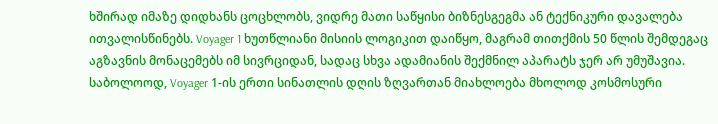ხშირად იმაზე დიდხანს ცოცხლობს, ვიდრე მათი საწყისი ბიზნესგეგმა ან ტექნიკური დავალება ითვალისწინებს. Voyager 1 ხუთწლიანი მისიის ლოგიკით დაიწყო, მაგრამ თითქმის 50 წლის შემდეგაც აგზავნის მონაცემებს იმ სივრციდან, სადაც სხვა ადამიანის შექმნილ აპარატს ჯერ არ უმუშავია.
საბოლოოდ, Voyager 1-ის ერთი სინათლის დღის ზღვართან მიახლოება მხოლოდ კოსმოსური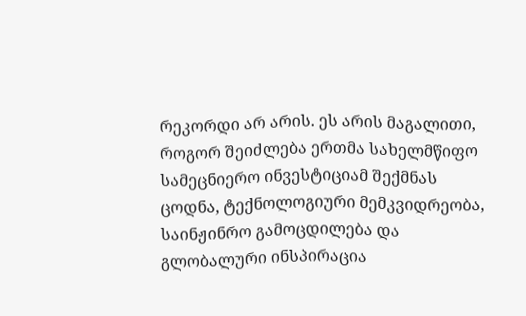რეკორდი არ არის. ეს არის მაგალითი, როგორ შეიძლება ერთმა სახელმწიფო სამეცნიერო ინვესტიციამ შექმნას ცოდნა, ტექნოლოგიური მემკვიდრეობა, საინჟინრო გამოცდილება და გლობალური ინსპირაცია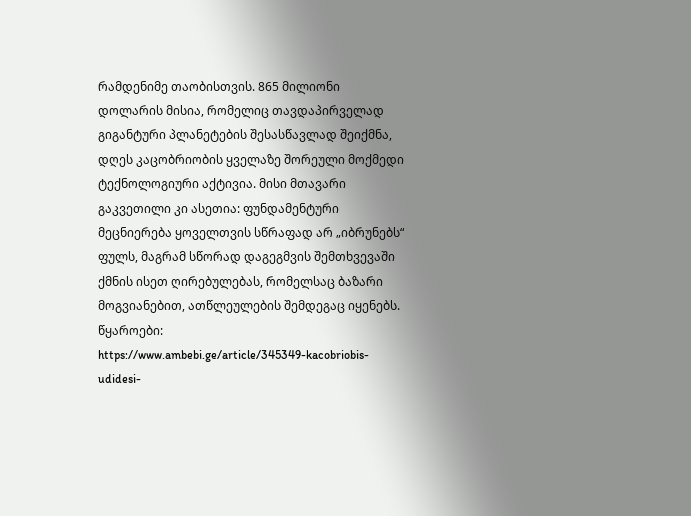რამდენიმე თაობისთვის. 865 მილიონი დოლარის მისია, რომელიც თავდაპირველად გიგანტური პლანეტების შესასწავლად შეიქმნა, დღეს კაცობრიობის ყველაზე შორეული მოქმედი ტექნოლოგიური აქტივია. მისი მთავარი გაკვეთილი კი ასეთია: ფუნდამენტური მეცნიერება ყოველთვის სწრაფად არ „იბრუნებს“ ფულს, მაგრამ სწორად დაგეგმვის შემთხვევაში ქმნის ისეთ ღირებულებას, რომელსაც ბაზარი მოგვიანებით, ათწლეულების შემდეგაც იყენებს.
წყაროები:
https://www.ambebi.ge/article/345349-kacobriobis-udidesi-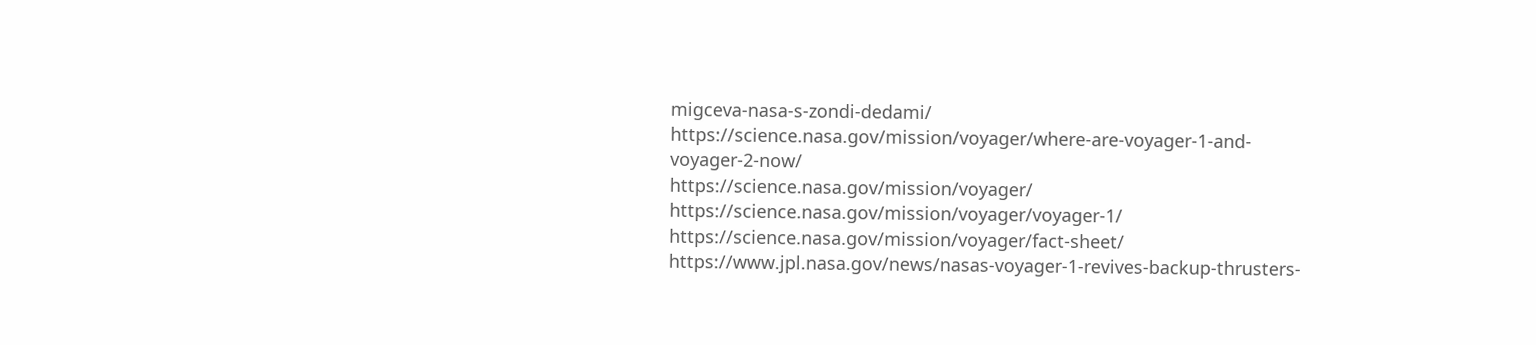migceva-nasa-s-zondi-dedami/
https://science.nasa.gov/mission/voyager/where-are-voyager-1-and-voyager-2-now/
https://science.nasa.gov/mission/voyager/
https://science.nasa.gov/mission/voyager/voyager-1/
https://science.nasa.gov/mission/voyager/fact-sheet/
https://www.jpl.nasa.gov/news/nasas-voyager-1-revives-backup-thrusters-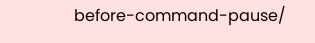before-command-pause/